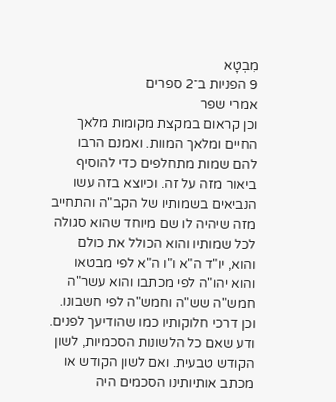מִבְטָא
9 הפניות ב־2 ספרים
אמרי שפר
וכן קראום במקצת מקומות מלאך החיים ומלאך המוות. ואמנם הרבו להם שמות מתחלפים כדי להוסיף ביאור מזה על זה. וכיוצא בזה עשו הנביאים בשמותיו של הקב"ה והתחייב מזה שיהיה לו שם מיוחד שהוא סגולה לכל שמותיו והוא הכולל את כולם והוא, יו"ד ה"א ו"ו ה"א לפי מבטאו והוא יהו"ה לפי מכתבו והוא עשר"ה חמש"ה שש"ה וחמש"ה לפי חשבונו. וכן דרכי חלוקותיו כמו שהודיעך לפנים.
ודע שאם כל הלשונות הסכמיות, לשון הקודש טבעית. ואם לשון הקודש או מכתב אותיותינו הסכמים היה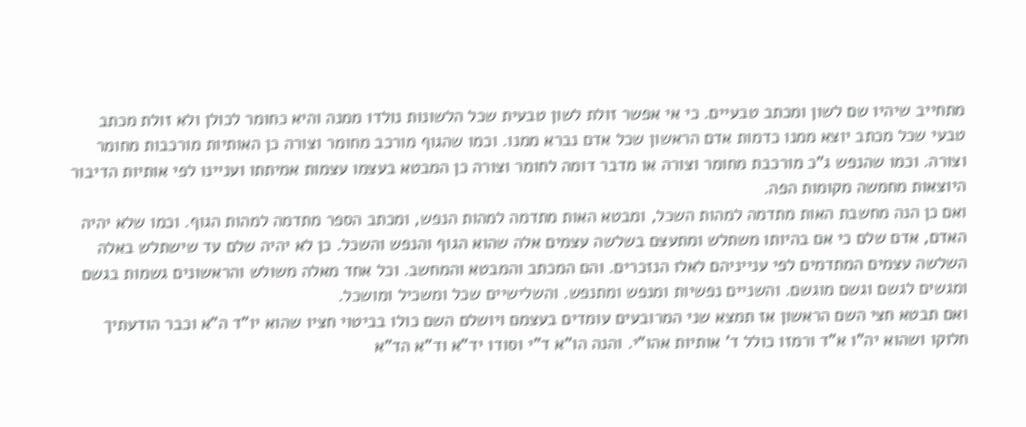מתחייב שיהיו שם לשון ומכתב טבעיים. כי אי אפשר זולת לשון טבעית שכל הלשונות נולדו ממנה והיא כחומר לכולן ולא זולת מכתב טבעי שכל מכתב יוצא ממנו כדמות אדם הראשון שכל אדם נברא ממנו. וכמו שהגוף מורכב מחומר וצורה כן האותיות מורכבות מחומר וצורה. וכמו שהנפש ג"כ מורכבת מחומר וצורה או מדבר דומה לחומר וצורה כן המבטא בעצמו עצמות אמיתתו ועניינו לפי אותיות הדיבור היוצאות מחמשה מקומות הפה.
ואם כן הנה מחשבת האות מתדמה למהות השכל, ומבטא האות מתדמה למהות הנפש, ומכתב הספר מתדמה למהות הגוף. וכמו שלא יהיה האדם, אדם שלם כי אם בהיותו משתלש ומתעצם בשלשה עצמים אלה שהוא הגוף והנפש והשכל. כן לא יהיה שלם עד שישתלש באלה השלשה עצמים המתדמים לפי ענייניהם לאלו הנזכרים. והם המכתב והמבטא והמחשב. וכל אחד מאלה משולש והראשונים גשמות בגשם ומגשים לגשם וגשם מוגשם. והשניים נפשיות ומנפש ומתנפש. והשלישיים שכל ומשכיל ומושכל.
ואם תבטא חצי השם הראשון אז תמצא שני המרובעים עומדים בעצמם ויושלם השם כולו בביטוי חציו שהוא יו"ד ה"א וכבר הודעתיך חלוקו ושהוא יה"ו א"ד ורמזו כולל ד' אותיות אהו"י. והנה הו"א ד"י וסודו יד"א וד"א הד"א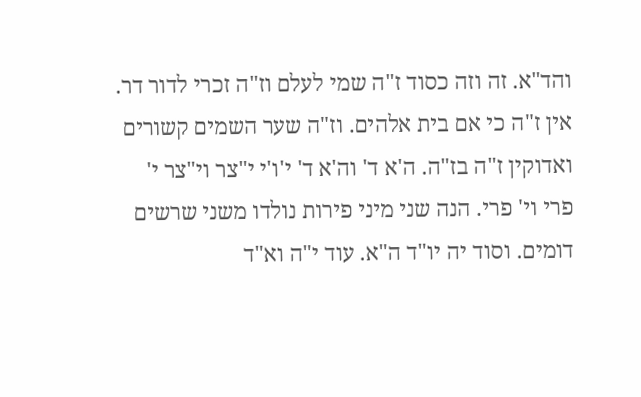והד"א. זה וזה כסוד ז"ה שמי לעלם וז"ה זכרי לדור דר. אין ז"ה כי אם בית אלהים. וז"ה שער השמים קשורים ואדוקין ז"ה בז"ה. ה'א ד' וה'א ד' י'ו'י י"צר וי"צר י' פרי וי' פרי. הנה שני מיני פירות נולדו משני שרשים דומים. וסוד יה יו"ד ה"א. עוד י"ה וא"ד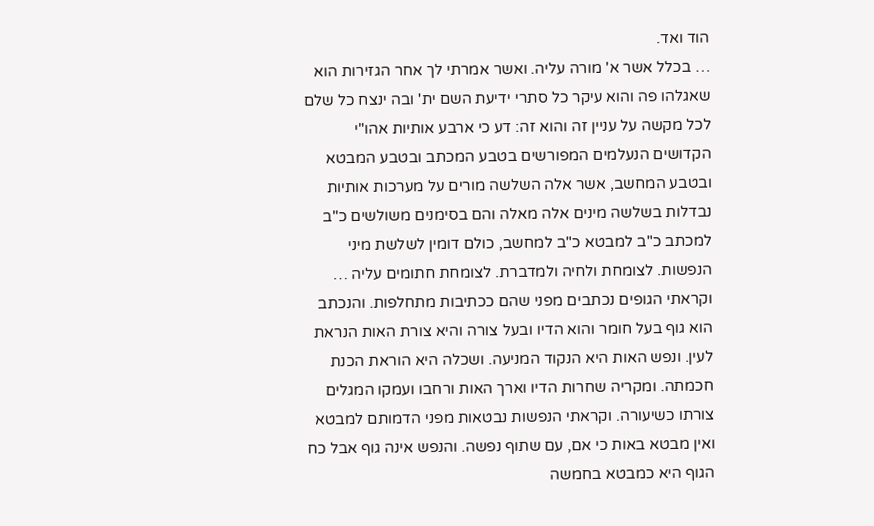הוד ואד.
… בכלל אשר א' מורה עליה. ואשר אמרתי לך אחר הגזירות הוא שאגלהו פה והוא עיקר כל סתרי ידיעת השם ית' ובה ינצח כל שלם לכל מקשה על עניין זה והוא זה: דע כי ארבע אותיות אהו"י הקדושים הנעלמים המפורשים בטבע המכתב ובטבע המבטא ובטבע המחשב, אשר אלה השלשה מורים על מערכות אותיות נבדלות בשלשה מינים אלה מאלה והם בסימנים משולשים כ"ב למכתב כ"ב למבטא כ"ב למחשב, כולם דומין לשלשת מיני הנפשות. לצומחת ולחיה ולמדברת. לצומחת חתומים עליה …
וקראתי הגופים נכתבים מפני שהם ככתיבות מתחלפות. והנכתב הוא גוף בעל חומר והוא הדיו ובעל צורה והיא צורת האות הנראת לעין. ונפש האות היא הנקוד המניעה. ושכלה היא הוראת הכנת חכמתה. ומקריה שחרות הדיו וארך האות ורחבו ועמקו המגלים צורתו כשיעורה. וקראתי הנפשות נבטאות מפני הדמותם למבטא ואין מבטא באות כי אם, עם שתוף נפשה. והנפש אינה גוף אבל כח הגוף היא כמבטא בחמשה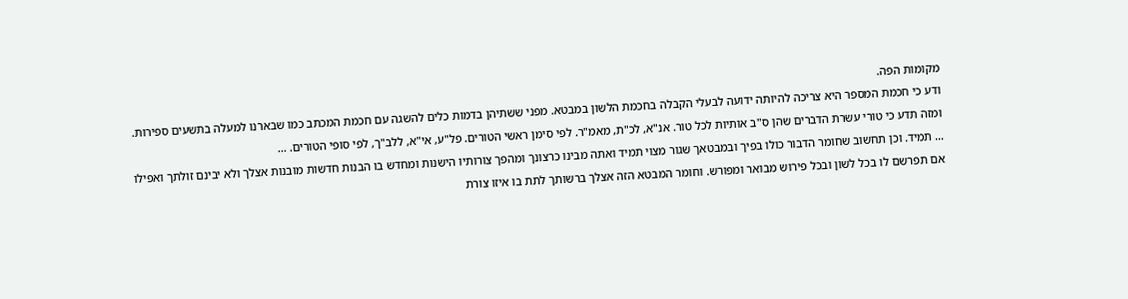מקומות הפה.
ודע כי חכמת המספר היא צריכה להיותה ידועה לבעלי הקבלה בחכמת הלשון במבטא. מפני ששתיהן בדמות כלים להשגה עם חכמת המכתב כמו שבארנו למעלה בתשעים ספירות. ומזה תדע כי טורי עשרת הדברים שהן ס"ב אותיות לכל טור. אנ"א, לכ"ת, מאמ"ר. לפי סימן ראשי הטורים. פל"ע, אי"א, ללב"ך, לפי סופי הטורים. …
… תמיד. וכן תחשוב שחומר הדבור כולו בפיך ובמבטאך שגור מצוי תמיד ואתה מבינו כרצונך ומהפך צורותיו הישנות ומחדש בו הבנות חדשות מובנות אצלך ולא יבינם זולתך ואפילו אם תפרשם לו בכל לשון ובכל פירוש מבואר ומפורש. וחומר המבטא הזה אצלך ברשותך לתת בו איזו צורת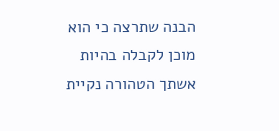הבנה שתרצה כי הוא מוכן לקבלה בהיות אשתך הטהורה נקיית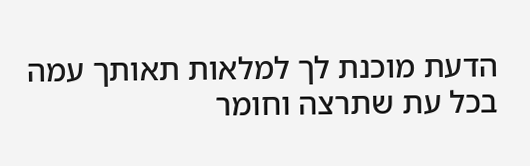הדעת מוכנת לך למלאות תאותך עמה בכל עת שתרצה וחומר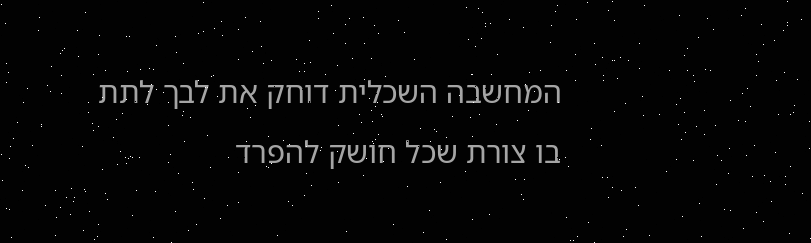המחשבה השכלית דוחק את לבך לתת בו צורת שכל חושק להפרד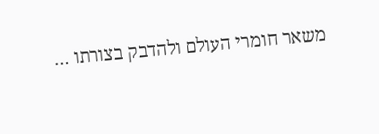משאר חומרי העולם ולהדבק בצורתו …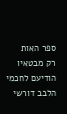ספר האות
רק מבטאיו הודיעם לחכמי הלבב דורשי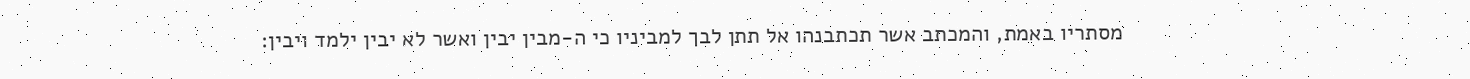מסתריו באמת, והמכתב אשר תכתבנהו אל תתן לבך למביניו כי ה-מבין יבין ואשר לא יבין ילמד ויבין: